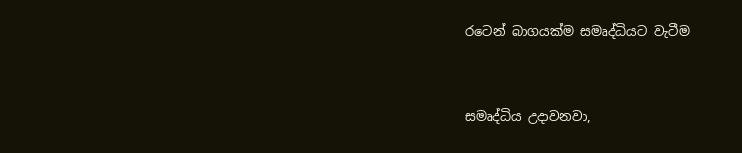රටෙන් බාගයක්ම සමෘද්ධියට වැටීම


සමෘද්ධිය උදාවනවා,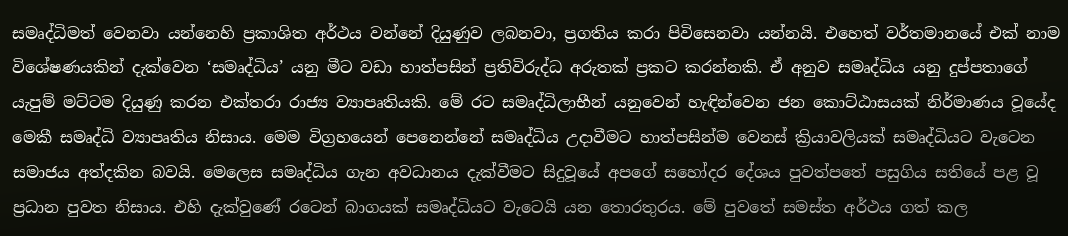සමෘද්ධිමත් වෙනවා යන්නෙහි ප්‍රකාශිත අර්ථය වන්නේ දියුණුව ලබනවා, ප්‍රගතිය කරා පිවිසෙනවා යන්නයි. එහෙත් වර්තමානයේ එක් නාම විශේෂණයකින් දැක්වෙන ‘සමෘද්ධිය’ යනු මීට වඩා හාත්පසින් ප්‍රතිවිරුද්ධ අරුතක් ප්‍රකට කරන්නකි. ඒ අනුව සමෘද්ධිය යනු දුප්පතාගේ යැපුම් මට්ටම දියුණු කරන එක්තරා රාජ්‍ය ව්‍යාපෘතියකි. මේ රට සමෘද්ධිලාභීන් යනුවෙන් හැඳින්වෙන ජන කොට්ඨාසයක් නිර්මාණය වූයේද මෙකී සමෘද්ධි ව්‍යාපෘතිය නිසාය. මෙම විග්‍රහයෙන් පෙනෙන්නේ සමෘද්ධිය උදාවීමට හාත්පසින්ම වෙනස් ක්‍රියාවලියක් සමෘද්ධියට වැටෙන සමාජය අත්දකින බවයි. මෙලෙස සමෘද්ධිය ගැන අවධානය දැක්වීමට සිදුවූයේ අපගේ සහෝදර දේශය පුවත්පතේ පසුගිය සතියේ පළ වූ ප්‍රධාන පුවත නිසාය. එහි දැක්වුණේ රටෙන් බාගයක් සමෘද්ධියට වැටෙයි යන තොරතුරය. මේ පුවතේ සමස්ත අර්ථය ගත් කල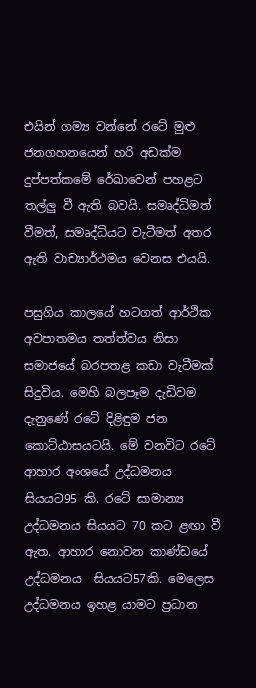එයින් ගම්‍ය වන්නේ රටේ මුළු ජනගහනයෙන් හරි අඩක්ම දුප්පත්කමේ රේඛාවෙන් පහළට තල්ලු‍ වී ඇති බවයි. සමෘද්ධිමත් වීමත්, සමෘද්ධියට වැටීමත් අතර ඇති වාච්‍යාර්ථමය වෙනස එයයි.

පසුගිය කාලයේ හටගත් ආර්ථික අවපාතමය තත්ත්වය නිසා සමාජයේ බරපතළ කඩා වැටීමක් සිදුවිය. මෙහි බලපෑම දැඩිවම දැනුණේ රටේ දිළිඳුම ජන කොට්ඨාසයටයි. මේ වනවිට රටේ ආහාර අංශයේ උද්ධමනය සියයට95 කි. රටේ සාමාන්‍ය උද්ධමනය සියයට 70 කට ළඟා වී ඇත. ආහාර නොවන කාණ්ඩයේ උද්ධමනය  සියයට57කි. මෙලෙස උද්ධමනය ඉහළ යාමට ප්‍රධාන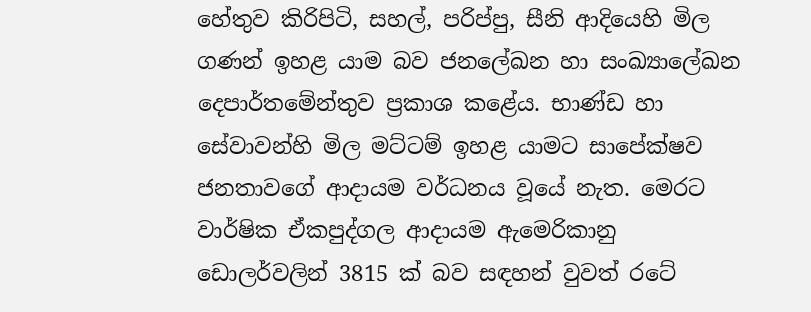හේතුව කිරිපිටි, සහල්, පරිප්පු, සීනි ආදියෙහි මිල ගණන් ඉහළ යාම බව ජනලේඛන හා සංඛ්‍යාලේඛන දෙපාර්තමේන්තුව ප්‍රකාශ කළේය. භාණ්ඩ හා සේවාවන්හි මිල මට්ටම් ඉහළ යාමට සාපේක්ෂව ජනතාවගේ ආදායම වර්ධනය වූයේ නැත. මෙරට වාර්ෂික ඒකපුද්ගල ආදායම ඇමෙරිකානු ඩොලර්වලින් 3815 ක් බව සඳහන් වුවත් රටේ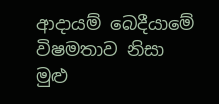ආදායම් බෙදීයාමේ විෂමතාව නිසා මුළු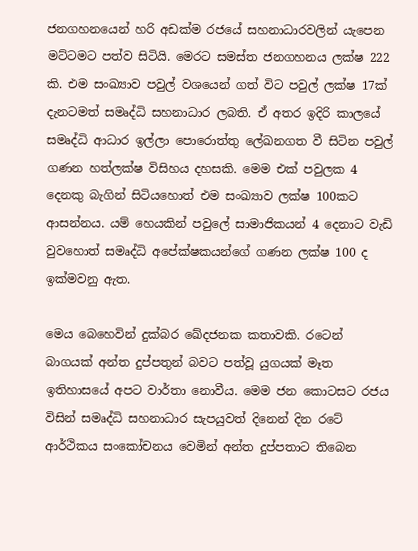ජනගහනයෙන් හරි අඩක්ම රජයේ සහනාධාරවලින් යැපෙන මට්ටමට පත්ව සිටියි. මෙරට සමස්ත ජනගහනය ලක්ෂ 222 කි. එම සංඛ්‍යාව පවුල් වශයෙන් ගත් විට පවුල් ලක්ෂ 17ක් දැනටමත් සමෘද්ධි සහනාධාර ලබති. ඒ අතර ඉදිරි කාලයේ සමෘද්ධි ආධාර ඉල්ලා පොරොත්තු ලේඛනගත වී සිටින පවුල් ගණන හත්ලක්ෂ විසිහය දහසකි. මෙම එක් පවුලක 4 දෙනකු බැගින් සිටියහොත් එම සංඛ්‍යාව ලක්ෂ 100කට ආසන්නය. යම් හෙයකින් පවුලේ සාමාජිකයන් 4 දෙනාට වැඩි වුවහොත් සමෘද්ධි අපේක්ෂකයන්ගේ ගණන ලක්ෂ 100 ද ඉක්මවනු ඇත.

මෙය බෙහෙවින් දුක්බර ඛේදජනක කතාවකි. රටෙන් බාගයක් අන්ත දුප්පතුන් බවට පත්වූ යුගයක් මෑත ඉතිහාසයේ අපට වාර්තා නොවීය. මෙම ජන කොටසට රජය විසින් සමෘද්ධි සහනාධාර සැපයුවත් දිනෙන් දින රටේ ආර්ථිකය සංකෝචනය වෙමින් අන්ත දුප්පතාට තිබෙන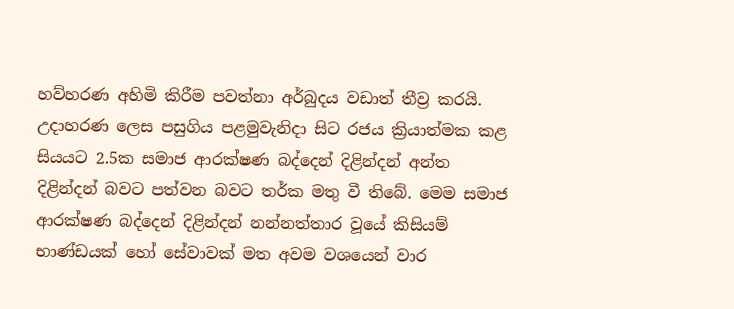හව්හරණ අහිමි කිරීම පවත්නා අර්බුදය වඩාත් තීව්‍ර කරයි. උදාහරණ ලෙස පසුගිය පළමුවැනිදා සිට රජය ක්‍රියාත්මක කළ සියයට 2.5ක සමාජ ආරක්ෂණ බද්දෙන් දිළින්දන් අන්ත දිළින්දන් බවට පත්වන බවට තර්ක මතු වී තිබේ. මෙම සමාජ ආරක්ෂණ බද්දෙන් දිළින්දන් නන්නත්තාර වූයේ කිසියම් භාණ්ඩයක් හෝ සේවාවක් මත අවම වශයෙන් වාර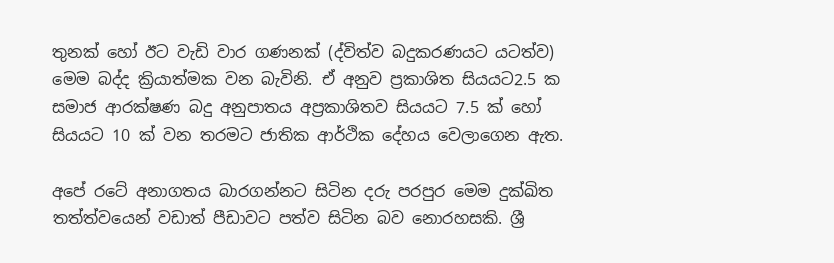තුනක් හෝ ඊට වැඩි වාර ගණනක් (ද්විත්ව බදුකරණයට යටත්ව) මෙම බද්ද ක්‍රියාත්මක වන බැවිනි. ඒ අනුව ප්‍රකාශිත සියයට2.5 ක සමාජ ආරක්ෂණ බදු අනුපාතය අප්‍රකාශිතව සියයට 7.5 ක් හෝ සියයට 10 ක් වන තරමට ජාතික ආර්ථික දේහය වෙලාගෙන ඇත.

අපේ රටේ අනාගතය බාරගන්නට සිටින දරු පරපුර මෙම දුක්ඛිත තත්ත්වයෙන් වඩාත් පීඩාවට පත්ව සිටින බව නොරහසකි. ශ්‍රී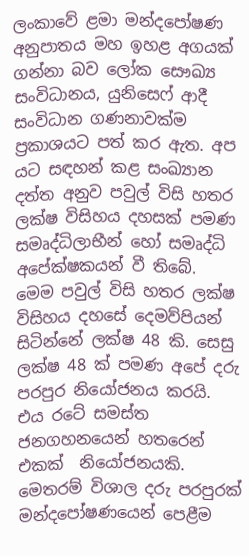ලංකාවේ ළමා මන්දපෝෂණ අනුපාතය මහ ඉහළ අගයක් ගන්නා බව ලෝක සෞඛ්‍ය සංවිධානය, යුනිසෙෆ් ආදී සංවිධාන ගණනාවක්ම ප්‍රකාශයට පත් කර ඇත. අප යට සඳහන් කළ සංඛ්‍යාන දත්ත අනුව පවුල් විසි හතර ලක්ෂ විසිහය දහසක් පමණ සමෘද්ධිලාභීන් හෝ සමෘද්ධි අපේක්ෂකයන් වී තිබේ. මෙම පවුල් විසි හතර ලක්ෂ විසිහය දහසේ දෙමව්පියන් සිටින්නේ ලක්ෂ 48 කි. සෙසු ලක්ෂ 48 ක් පමණ අපේ දරු පරපුර නියෝජනය කරයි. එය රටේ සමස්ත ජනගහනයෙන් හතරෙන් එකක්  නියෝජනයකි. මෙතරම් විශාල දරු පරපුරක් මන්දපෝෂණයෙන් පෙළීම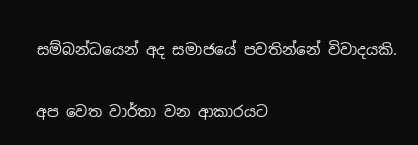සම්බන්ධයෙන් අද සමාජයේ පවතින්නේ විවාදයකි.

අප වෙත වාර්තා වන ආකාරයට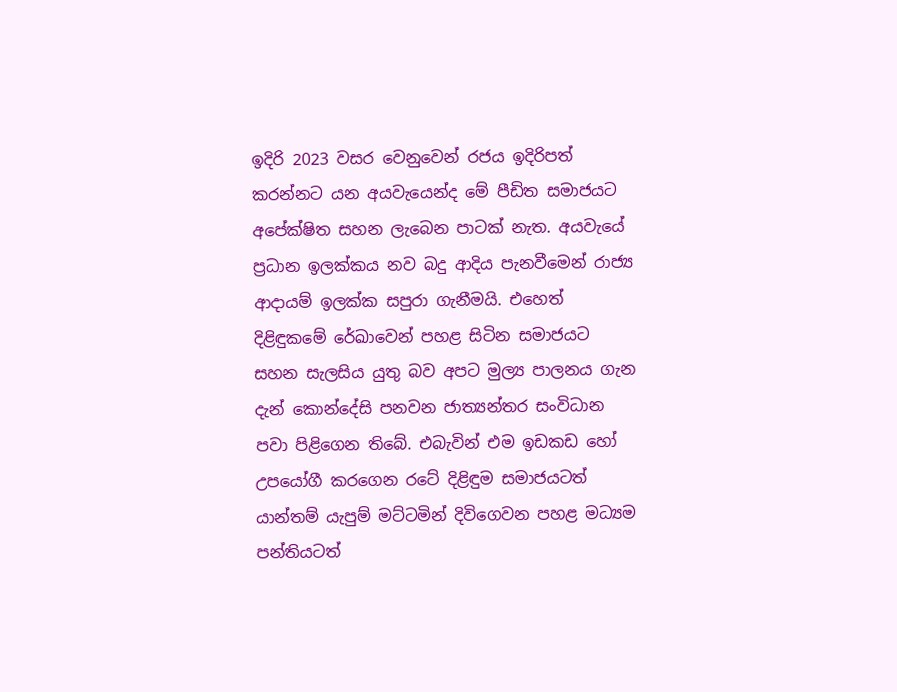ඉදිරි 2023 වසර වෙනුවෙන් රජය ඉදිරිපත් කරන්නට යන අයවැයෙන්ද මේ පීඩිත සමාජයට අපේක්ෂිත සහන ලැබෙන පාටක් නැත. අයවැයේ ප්‍රධාන ඉලක්කය නව බදු ආදිය පැනවීමෙන් රාජ්‍ය ආදායම් ඉලක්ක සපුරා ගැනීමයි. එහෙත් දිළිඳුකමේ රේඛාවෙන් පහළ සිටින සමාජයට සහන සැලසිය යුතු බව අපට මුල්‍ය පාලනය ගැන දැන් කොන්දේසි පනවන ජාත්‍යන්තර සංවිධාන පවා පිළිගෙන තිබේ. එබැවින් එම ඉඩකඩ හෝ උපයෝගී කරගෙන රටේ දිළිඳුම සමාජයටත් යාන්තම් යැපුම් මට්ටමින් දිවිගෙවන පහළ මධ්‍යම පන්තියටත්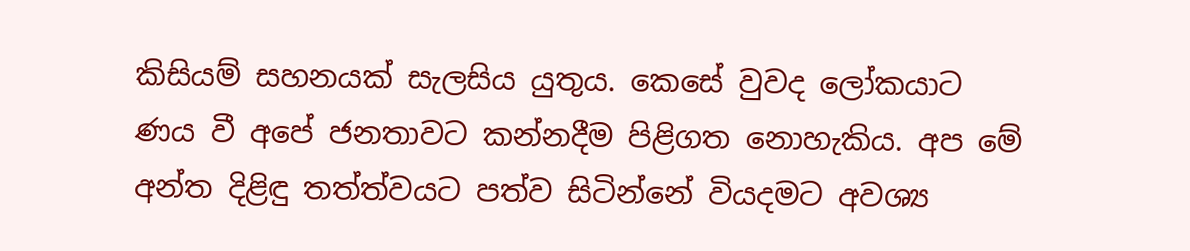කිසියම් සහනයක් සැලසිය යුතුය. කෙසේ වුවද ලෝකයාට ණය වී අපේ ජනතාවට කන්නදීම පිළිගත නොහැකිය. අප මේ අන්ත දිළිඳු තත්ත්වයට පත්ව සිටින්නේ වියදමට අවශ්‍ය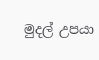මුදල් උපයා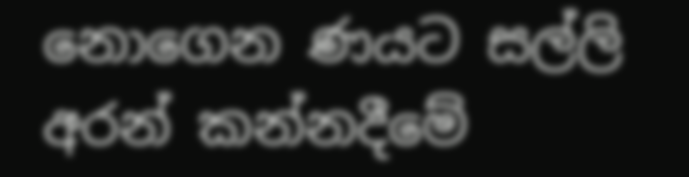නොගෙන ණයට සල්ලි අරන් කන්නදීමේ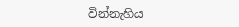වින්නැහිය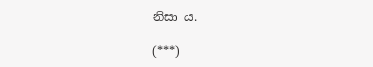නිසා ය.

(***)